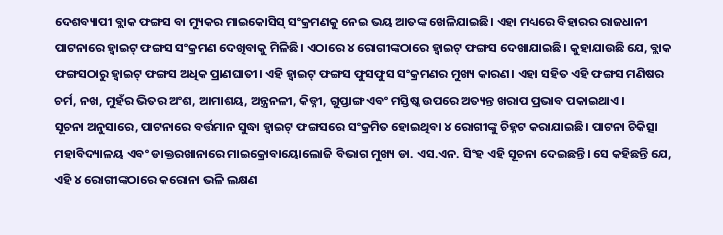ଦେଶବ୍ୟାପୀ ବ୍ଲାକ ଫଙ୍ଗସ ବା ମ୍ୟୁକର ମାଇକୋସିସ୍ ସଂକ୍ରମଣକୁ ନେଇ ଭୟ ଆତଙ୍କ ଖେଳିଯାଇଛି। ଏହା ମଧ୍ୟରେ ବିହାରର ରାଜଧାନୀ ପାଟନାରେ ହ୍ବାଇଟ୍ ଫଙ୍ଗସ ସଂକ୍ରମଣ ଦେଖିବାକୁ ମିଳିଛି। ଏଠାରେ ୪ ରୋଗୀଙ୍କଠାରେ ହ୍ବାଇଟ୍ ଫଙ୍ଗସ ଦେଖାଯାଇଛି। କୁହାଯାଉଛି ଯେ, ବ୍ଲାକ ଫଙ୍ଗସଠାରୁ ହ୍ବାଇଟ୍ ଫଙ୍ଗସ ଅଧିକ ପ୍ରାଣଘାତୀ। ଏହି ହ୍ବାଇଟ୍ ଫଙ୍ଗସ ଫୁସଫୁସ ସଂକ୍ରମଣର ମୁଖ୍ୟ କାରଣ। ଏହା ସହିତ ଏହି ଫଙ୍ଗସ ମଣିଷର ଚର୍ମ, ନଖ, ମୁହଁର ଭିତର ଅଂଶ, ଆମାଶୟ, ଅନ୍ତ୍ରନଳୀ, କିଡ୍ନୀ, ଗୁପ୍ତାଙ୍ଗ ଏବଂ ମସ୍ତିଷ୍କ ଉପରେ ଅତ୍ୟନ୍ତ ଖରାପ ପ୍ରଭାବ ପକାଇଥାଏ।
ସୂଚନା ଅନୁସାରେ, ପାଟନାରେ ବର୍ତ୍ତମାନ ସୁଦ୍ଧା ହ୍ବାଇଟ୍ ଫଙ୍ଗସରେ ସଂକ୍ରମିତ ହୋଇଥିବା ୪ ରୋଗୀଙ୍କୁ ଚିହ୍ନଟ କରାଯାଇଛି। ପାଟନା ଚିକିତ୍ସା ମହାବିଦ୍ୟାଳୟ ଏବଂ ଡାକ୍ତରଖାନାରେ ମାଇକ୍ରୋବାୟୋଲୋଜି ବିଭାଗ ମୁଖ୍ୟ ଡା. ଏସ.ଏନ. ସିଂହ ଏହି ସୂଚନା ଦେଇଛନ୍ତି। ସେ କହିଛନ୍ତି ଯେ, ଏହି ୪ ରୋଗୀଙ୍କଠାରେ କରୋନା ଭଳି ଲକ୍ଷଣ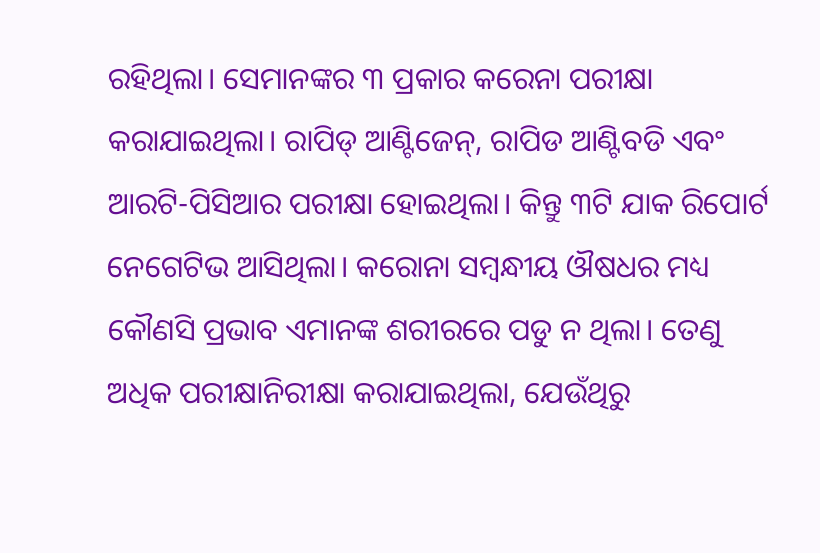ରହିଥିଲା। ସେମାନଙ୍କର ୩ ପ୍ରକାର କରେନା ପରୀକ୍ଷା କରାଯାଇଥିଲା। ରାପିଡ୍ ଆଣ୍ଟିଜେନ୍, ରାପିଡ ଆଣ୍ଟିବଡି ଏବଂ ଆରଟି-ପିସିଆର ପରୀକ୍ଷା ହୋଇଥିଲା। କିନ୍ତୁ ୩ଟି ଯାକ ରିପୋର୍ଟ ନେଗେଟିଭ ଆସିଥିଲା। କରୋନା ସମ୍ବନ୍ଧୀୟ ଔଷଧର ମଧ୍ୟ କୌଣସି ପ୍ରଭାବ ଏମାନଙ୍କ ଶରୀରରେ ପଡୁ ନ ଥିଲା। ତେଣୁ ଅଧିକ ପରୀକ୍ଷାନିରୀକ୍ଷା କରାଯାଇଥିଲା, ଯେଉଁଥିରୁ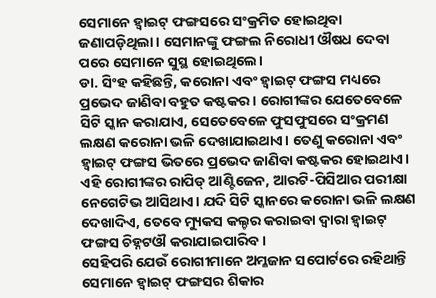ସେମାନେ ହ୍ବାଇଟ୍ ଫଙ୍ଗସରେ ସଂକ୍ରମିତ ହୋଇଥିବା ଜଣାପଡ଼ିଥିଲା। ସେମାନଙ୍କୁ ଫଙ୍ଗଲ ନିରୋଧୀ ଔଷଧ ଦେବା ପରେ ସେମାନେ ସୁସ୍ଥ ହୋଇଥିଲେ।
ଡା. ସିଂହ କହିଛନ୍ତି, କରୋନା ଏବଂ ହ୍ବାଇଟ୍ ଫଙ୍ଗସ ମଧ୍ୟରେ ପ୍ରଭେଦ ଜାଣିବା ବହୁତ କଷ୍ଟକର। ରୋଗୀଙ୍କର ଯେତେବେଳେ ସିଟି ସ୍କାନ କରାଯାଏ, ସେତେବେଳେ ଫୁସଫୁସରେ ସଂକ୍ରମଣ ଲକ୍ଷଣ କରୋନା ଭଳି ଦେଖାଯାଇଥାଏ। ତେଣୁ କରୋନା ଏବଂ ହ୍ବାଇଟ୍ ଫଙ୍ଗସ ଭିତରେ ପ୍ରଭେଦ ଜାଣିବା କଷ୍ଟକର ହୋଇଥାଏ। ଏହି ରୋଗୀଙ୍କର ରାପିଡ୍ ଆଣ୍ଟିଜେନ, ଆରଟି-ପିସିଆର ପରୀକ୍ଷା ନେଗେଟିଭ ଆସିଥାଏ। ଯଦି ସିଟି ସ୍କାନରେ କରୋନା ଭଳି ଲକ୍ଷଣ ଦେଖାଦିଏ, ତେବେ ମ୍ୟୁକସ କଲ୍ଚର କରାଇବା ଦ୍ବାରା ହ୍ବାଇଟ୍ ଫଙ୍ଗସ ଚିହ୍ନଟଔ କରାଯାଇପାରିବ।
ସେହିପରି ଯେଉଁ ରୋଗୀମାନେ ଅମ୍ଳଜାନ ସପୋର୍ଟରେ ରହିଥାନ୍ତି ସେମାନେ ହ୍ବାଇଟ୍ ଫଙ୍ଗସର ଶିକାର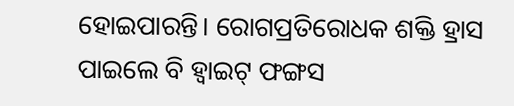ହୋଇପାରନ୍ତି। ରୋଗପ୍ରତିରୋଧକ ଶକ୍ତି ହ୍ରାସ ପାଇଲେ ବି ହ୍ବାଇଟ୍ ଫଙ୍ଗସ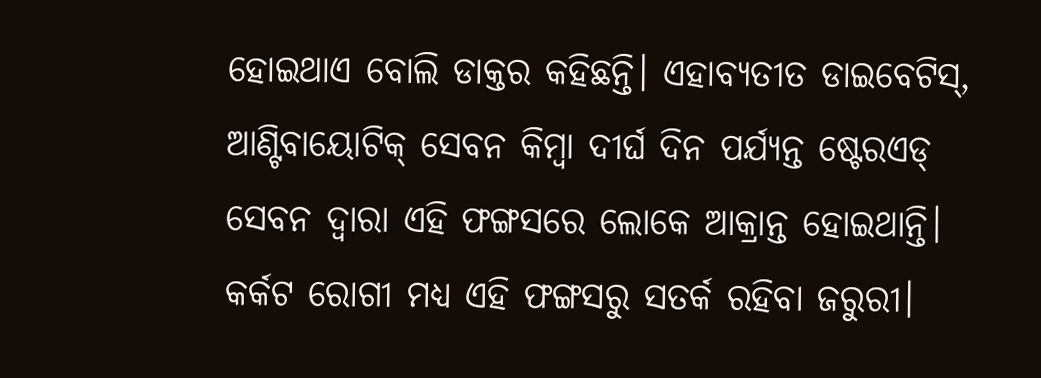ହୋଇଥାଏ ବୋଲି ଡାକ୍ତର କହିଛନ୍ତି। ଏହାବ୍ୟତୀତ ଡାଇବେଟିସ୍, ଆଣ୍ଟିବାୟୋଟିକ୍ ସେବନ କିମ୍ବା ଦୀର୍ଘ ଦିନ ପର୍ଯ୍ୟନ୍ତ ଷ୍ଟେରଏଡ୍ ସେବନ ଦ୍ବାରା ଏହି ଫଙ୍ଗସରେ ଲୋକେ ଆକ୍ରାନ୍ତ ହୋଇଥାନ୍ତି। କର୍କଟ ରୋଗୀ ମଧ୍ୟ ଏହି ଫଙ୍ଗସରୁ ସତର୍କ ରହିବା ଜରୁରୀ।